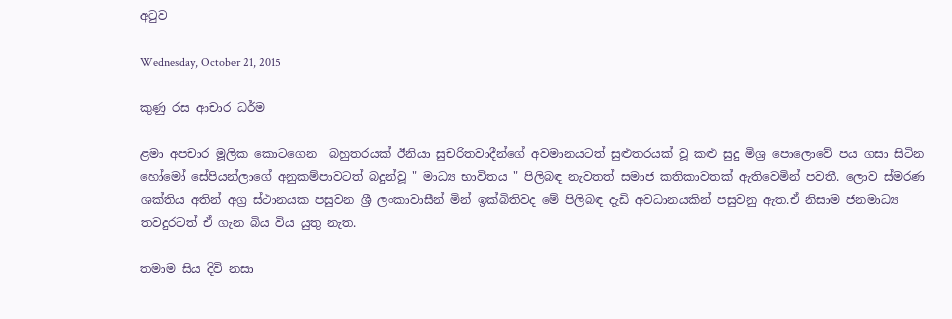අටුව

Wednesday, October 21, 2015

කුණු රස ආචාර ධර්ම

ළමා අපචාර මූලික කොටගෙන  බහුතරයක් ඊනියා සුචරිතවාදීන්ගේ අවමානයටත් සුළුතරයක් වූ කළු සුදු මිශ්‍ර පොලොවේ පය ගසා සිටින හෝමෝ සේපියන්ලාගේ අනුකම්පාවටත් බදුන්වූ " මාධ්‍ය භාවිතය " පිලිබඳ නැවතත් සමාජ කතිකාවතක් ඇතිවෙමින් පවතී. ලොව ස්මරණ ශක්තිය අතින් අග්‍ර ස්ථානයක පසුවන ශ්‍රී ලංකාවාසීන් මින් ඉක්බිතිවද මේ පිලිබඳ දැඩි අවධානයකින් පසුවනු ඇත.ඒ නිසාම ජනමාධ්‍ය තවදුරටත් ඒ ගැන බිය විය යුතු නැත.

තමාම සිය දිවි නසා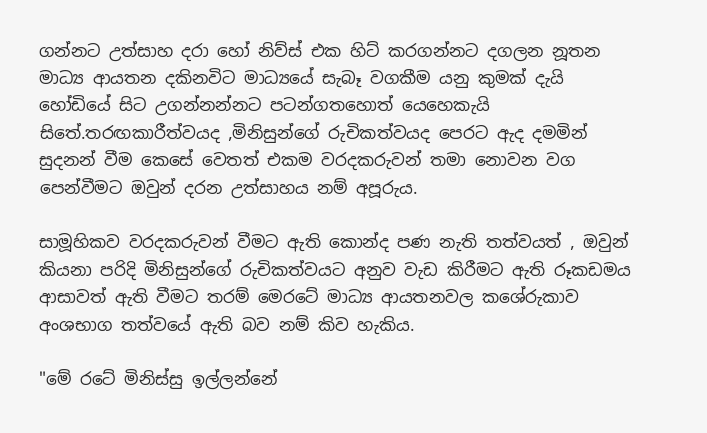ගන්නට උත්සාහ දරා හෝ නිව්ස් එක හිට් කරගන්නට දගලන නූතන මාධ්‍ය ආයතන දකිනවිට මාධ්‍යයේ සැබෑ වගකීම යනු කුමක් දැයි හෝඩියේ සිට උගන්නන්නට පටන්ගතහොත් යෙහෙකැයි සිතේ.තරඟකාරීත්වයද ,මිනිසුන්ගේ රුචිකත්වයද පෙරට ඇද දමමින් සුදනන් වීම කෙසේ වෙතත් එකම වරදකරුවන් තමා නොවන වග පෙන්වීමට ඔවුන් දරන උත්සාහය නම් අපූරුය.

සාමූහිකව වරදකරුවන් වීමට ඇති කොන්ද පණ නැති තත්වයත් , ඔවුන් කියනා පරිදි මිනිසුන්ගේ රුචිකත්වයට අනුව වැඩ කිරීමට ඇති රූකඩමය ආසාවත් ඇති වීමට තරම් මෙරටේ මාධ්‍ය ආයතනවල කශේරුකාව අංශභාග තත්වයේ ඇති බව නම් කිව හැකිය.

"මේ රටේ මිනිස්සු ඉල්ලන්නේ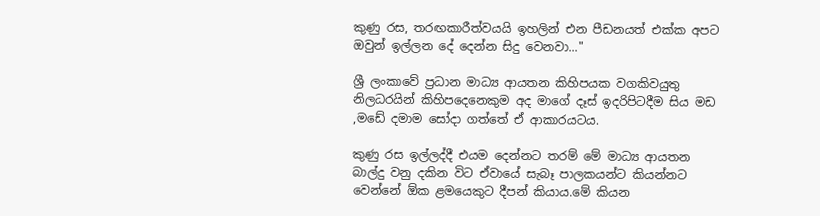කුණු රස, තරඟකාරීත්වයයි ඉහලින් එන පීඩනයත් එක්ක අපට ඔවුන් ඉල්ලන දේ දෙන්න සිදු වෙනවා..."

ශ්‍රී ලංකාවේ ප්‍රධාන මාධ්‍ය ආයතන කිහිපයක වගකිවයුතු නිලධරයින් කිහිපදෙනෙකුම අද මාගේ දෑස් ඉදරිපිටදීම සිය මඩ ,මඩේ දමාම සෝදා ගත්තේ ඒ ආකාරයටය.

කුණු රස ඉල්ලද්දී එයම දෙන්නට තරම් මේ මාධ්‍ය ආයතන බාල්දු වනු දකින විට ඒවායේ සැබෑ පාලකයන්ට කියන්නට වෙන්නේ ඕක ළමයෙකුට දීපන් කියාය.මේ කියන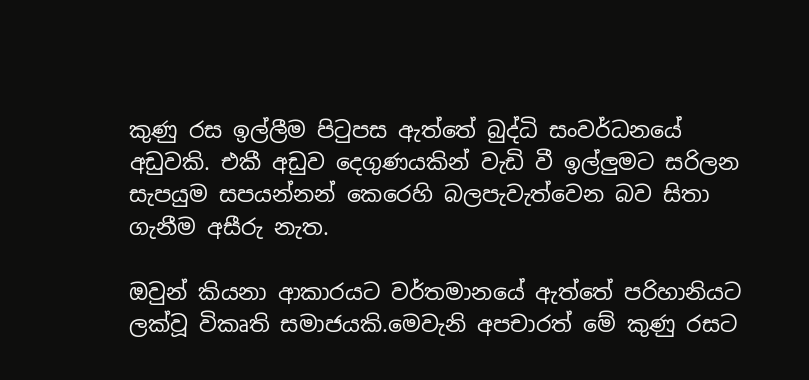කුණු රස ඉල්ලීම පිටුපස ඇත්තේ බුද්ධි සංවර්ධනයේ අඩුවකි. එකී අඩුව දෙගුණයකින් වැඩි වී ඉල්ලුමට සරිලන සැපයුම සපයන්නන් කෙරෙහි බලපැවැත්වෙන බව සිතා ගැනීම අසීරු නැත.

ඔවුන් කියනා ආකාරයට වර්තමානයේ ඇත්තේ පරිහානියට ලක්වූ විකෘති සමාජයකි.මෙවැනි අපචාරත් මේ කුණු රසට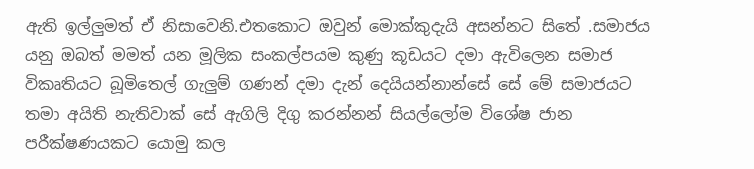ඇති ඉල්ලුමත් ඒ නිසාවෙනි.එතකොට ඔවුන් මොක්කුදැයි අසන්නට සිතේ .සමාජය යනු ඔබත් මමත් යන මූලික සංකල්පයම කුණු කූඩයට දමා ඇවිලෙන සමාජ විකෘතියට බූමිතෙල් ගැලුම් ගණන් දමා දැන් දෙයියන්නාන්සේ සේ මේ සමාජයට තමා අයිති නැතිවාක් සේ ඇගිලි දිගු කරන්නන් සියල්ලෝම විශේෂ ජාන පරීක්ෂණයකට යොමු කල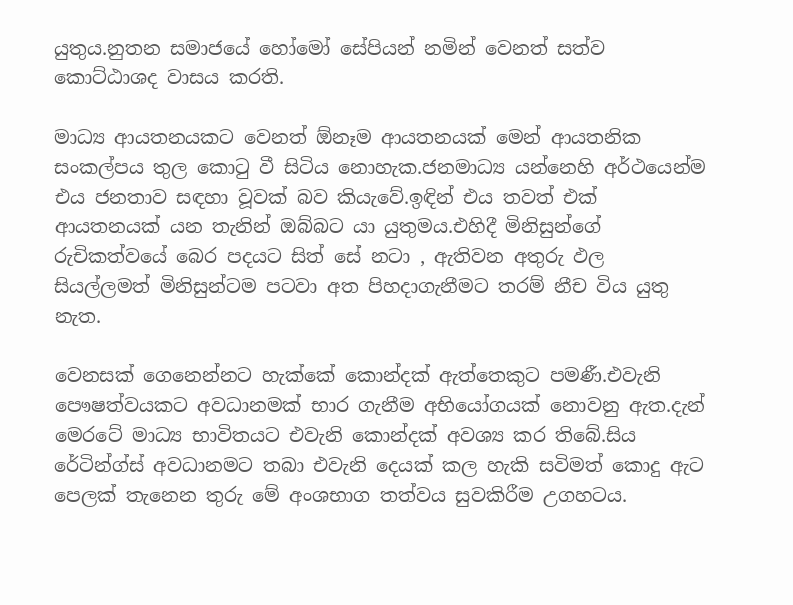යුතුය.නුතන සමාජයේ හෝමෝ සේපියන් නමින් වෙනත් සත්ව කොට්ඨාශද වාසය කරති.

මාධ්‍ය ආයතනයකට වෙනත් ඕනෑම ආයතනයක් මෙන් ආයතනික සංකල්පය තුල කොටු වී සිටිය නොහැක.ජනමාධ්‍ය යන්නෙහි අර්ථයෙන්ම එය ජනතාව සඳහා වූවක් බව කියැවේ.ඉඳින් එය තවත් එක් ආයතනයක් යන තැනින් ඔබ්බට යා යුතුමය.එහිදී මිනිසුන්ගේ රුචිකත්වයේ බෙර පදයට සිත් සේ නටා , ඇතිවන අතුරු ඵල සියල්ලමත් මිනිසුන්ටම පටවා අත පිහදාගැනීමට තරම් නීච විය යුතු නැත.

වෙනසක් ගෙනෙන්නට හැක්කේ කොන්දක් ඇත්තෙකුට පමණී.එවැනි පෞෂත්වයකට අවධානමක් භාර ගැනීම අභියෝගයක් නොවනු ඇත.දැන් මෙරටේ මාධ්‍ය භාවිතයට එවැනි කොන්දක් අවශ්‍ය කර තිබේ.සිය රේටින්ග්ස් අවධානමට තබා එවැනි දෙයක් කල හැකි සවිමත් කොදු ඇට පෙලක් තැනෙන තුරු මේ අංශභාග තත්වය සුවකිරීම උගහටය.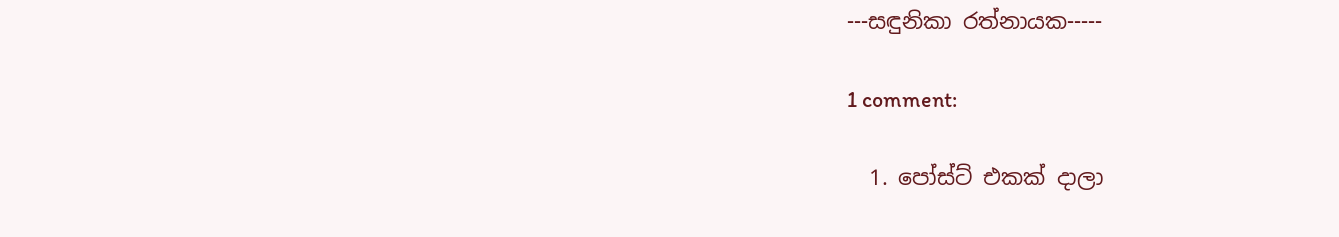---සඳුනිකා රත්නායක-----

1 comment:

  1. පෝස්ට් එකක් දාලා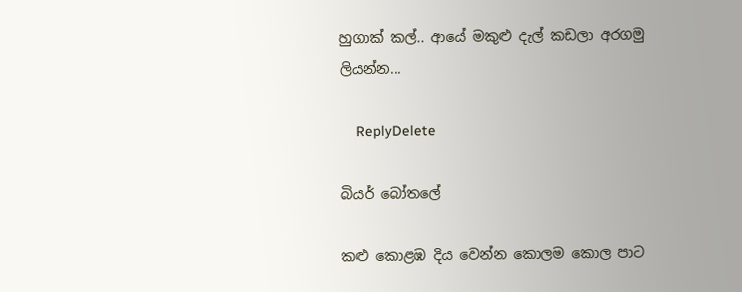හුගාක් කල්.. ආයේ මකුළු දැල් කඩලා අරගමු ලියන්න...

    ReplyDelete

බියර් බෝතලේ

කළු කොළඹ දිය වෙන්න කොලම කොල පාට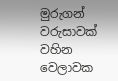මුරුගන් වරුසාවක් වහින වෙලාවක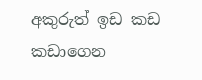අකුරුත් ඉඩ කඩ කඩාගෙන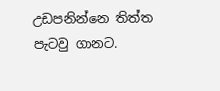උඩපනින්නෙ තිත්ත පැටවු ගානට.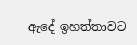ඇදේ ඉහත්තාවට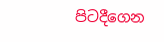පිටදීගෙන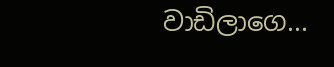වාඩිලාගෙ...